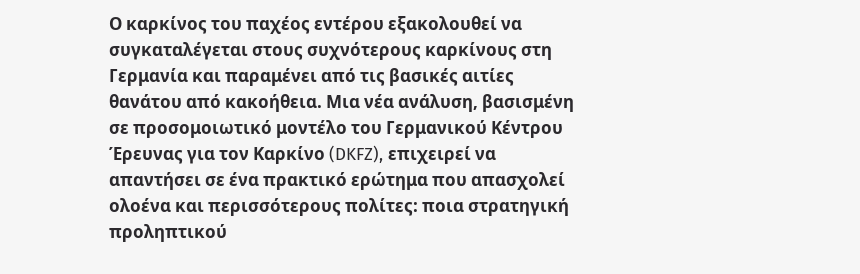Ο καρκίνος του παχέος εντέρου εξακολουθεί να συγκαταλέγεται στους συχνότερους καρκίνους στη Γερμανία και παραμένει από τις βασικές αιτίες θανάτου από κακοήθεια. Μια νέα ανάλυση, βασισμένη σε προσομοιωτικό μοντέλο του Γερμανικού Κέντρου Έρευνας για τον Καρκίνο (DKFZ), επιχειρεί να απαντήσει σε ένα πρακτικό ερώτημα που απασχολεί ολοένα και περισσότερους πολίτες: ποια στρατηγική προληπτικού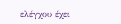ελέγχου έχει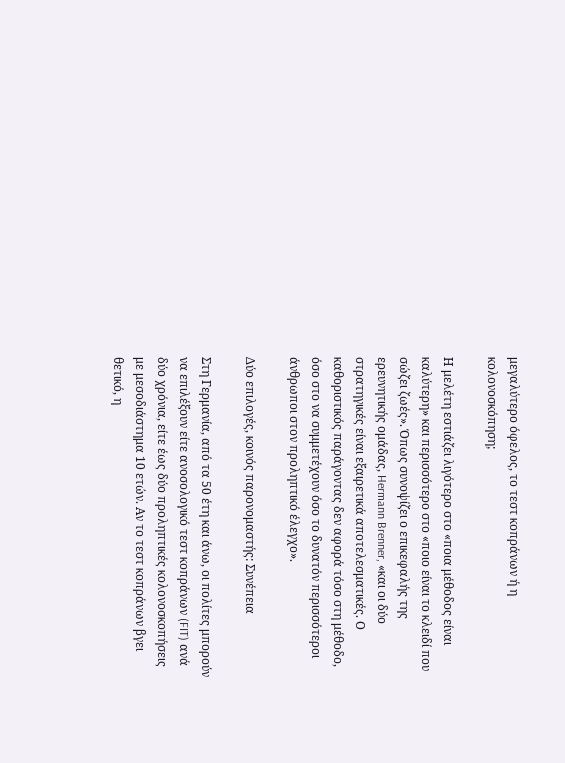μεγαλύτερο όφελος, το τεστ κοπράνων ή η κολονοσκόπηση;

Η μελέτη εστιάζει λιγότερο στο «ποια μέθοδος είναι καλύτερη» και περισσότερο στο «ποιο είναι το κλειδί που σώζει ζωές». Όπως συνοψίζει ο επικεφαλής της ερευνητικής ομάδας, Hermann Brenner, «και οι δύο στρατηγικές είναι εξαιρετικά αποτελεσματικές. Ο καθοριστικός παράγοντας δεν αφορά τόσο στη μέθοδο, όσο στο να συμμετέχουν όσο το δυνατόν περισσότεροι άνθρωποι στον προληπτικό έλεγχο».

Δύο επιλογές, κοινός παρονομαστής: Συνέπεια

Στη Γερμανία, από τα 50 έτη και άνω, οι πολίτες μπορούν να επιλέξουν είτε ανοσολογικό τεστ κοπράνων (FIT) ανά δύο χρόνια, είτε έως δύο προληπτικές κολονοσκοπήσεις με μεσοδιάστημα 10 ετών. Αν το τεστ κοπράνων βγει θετικό, η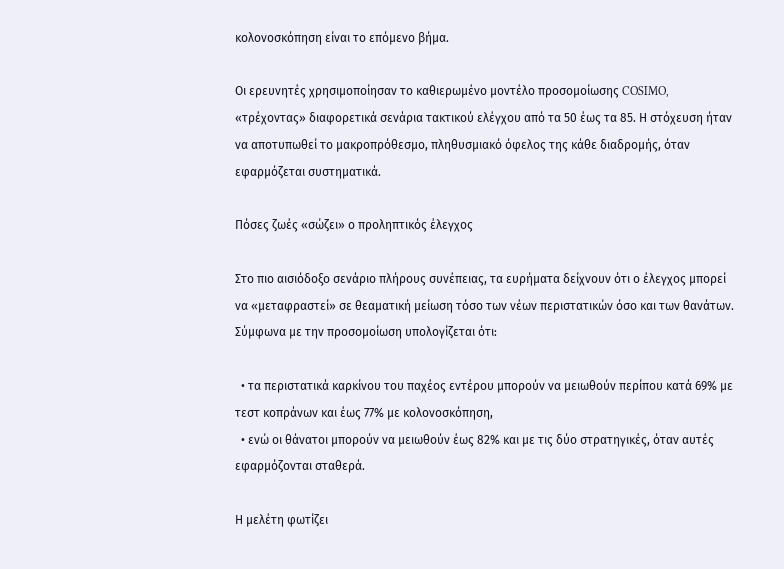κολονοσκόπηση είναι το επόμενο βήμα.

Οι ερευνητές χρησιμοποίησαν το καθιερωμένο μοντέλο προσομοίωσης COSIMO, «τρέχοντας» διαφορετικά σενάρια τακτικού ελέγχου από τα 50 έως τα 85. Η στόχευση ήταν να αποτυπωθεί το μακροπρόθεσμο, πληθυσμιακό όφελος της κάθε διαδρομής, όταν εφαρμόζεται συστηματικά.

Πόσες ζωές «σώζει» ο προληπτικός έλεγχος

Στο πιο αισιόδοξο σενάριο πλήρους συνέπειας, τα ευρήματα δείχνουν ότι ο έλεγχος μπορεί να «μεταφραστεί» σε θεαματική μείωση τόσο των νέων περιστατικών όσο και των θανάτων. Σύμφωνα με την προσομοίωση υπολογίζεται ότι:

  • τα περιστατικά καρκίνου του παχέος εντέρου μπορούν να μειωθούν περίπου κατά 69% με τεστ κοπράνων και έως 77% με κολονοσκόπηση,
  • ενώ οι θάνατοι μπορούν να μειωθούν έως 82% και με τις δύο στρατηγικές, όταν αυτές εφαρμόζονται σταθερά.

Η μελέτη φωτίζει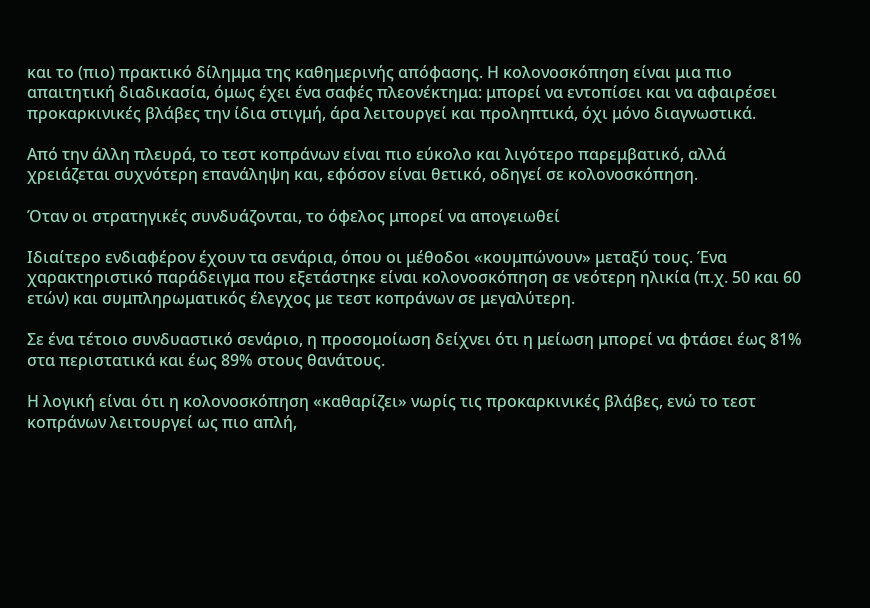και το (πιο) πρακτικό δίλημμα της καθημερινής απόφασης. Η κολονοσκόπηση είναι μια πιο απαιτητική διαδικασία, όμως έχει ένα σαφές πλεονέκτημα: μπορεί να εντοπίσει και να αφαιρέσει προκαρκινικές βλάβες την ίδια στιγμή, άρα λειτουργεί και προληπτικά, όχι μόνο διαγνωστικά.

Από την άλλη πλευρά, το τεστ κοπράνων είναι πιο εύκολο και λιγότερο παρεμβατικό, αλλά χρειάζεται συχνότερη επανάληψη και, εφόσον είναι θετικό, οδηγεί σε κολονοσκόπηση.

Όταν οι στρατηγικές συνδυάζονται, το όφελος μπορεί να απογειωθεί

Ιδιαίτερο ενδιαφέρον έχουν τα σενάρια, όπου οι μέθοδοι «κουμπώνουν» μεταξύ τους. Ένα χαρακτηριστικό παράδειγμα που εξετάστηκε είναι κολονοσκόπηση σε νεότερη ηλικία (π.χ. 50 και 60 ετών) και συμπληρωματικός έλεγχος με τεστ κοπράνων σε μεγαλύτερη.

Σε ένα τέτοιο συνδυαστικό σενάριο, η προσομοίωση δείχνει ότι η μείωση μπορεί να φτάσει έως 81% στα περιστατικά και έως 89% στους θανάτους.

Η λογική είναι ότι η κολονοσκόπηση «καθαρίζει» νωρίς τις προκαρκινικές βλάβες, ενώ το τεστ κοπράνων λειτουργεί ως πιο απλή,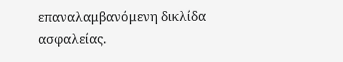επαναλαμβανόμενη δικλίδα ασφαλείας.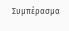Συμπέρασμα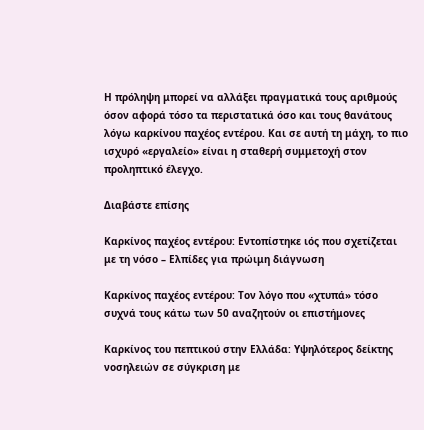Η πρόληψη μπορεί να αλλάξει πραγματικά τους αριθμούς όσον αφορά τόσο τα περιστατικά όσο και τους θανάτους λόγω καρκίνου παχέος εντέρου. Και σε αυτή τη μάχη, το πιο ισχυρό «εργαλείο» είναι η σταθερή συμμετοχή στον προληπτικό έλεγχο.

Διαβάστε επίσης

Καρκίνος παχέος εντέρου: Εντοπίστηκε ιός που σχετίζεται με τη νόσο – Ελπίδες για πρώιμη διάγνωση

Καρκίνος παχέος εντέρου: Τον λόγο που «χτυπά» τόσο συχνά τους κάτω των 50 αναζητούν οι επιστήμονες

Καρκίνος του πεπτικού στην Ελλάδα: Υψηλότερος δείκτης νοσηλειών σε σύγκριση με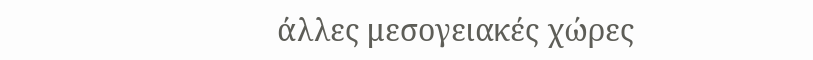άλλες μεσογειακές χώρες